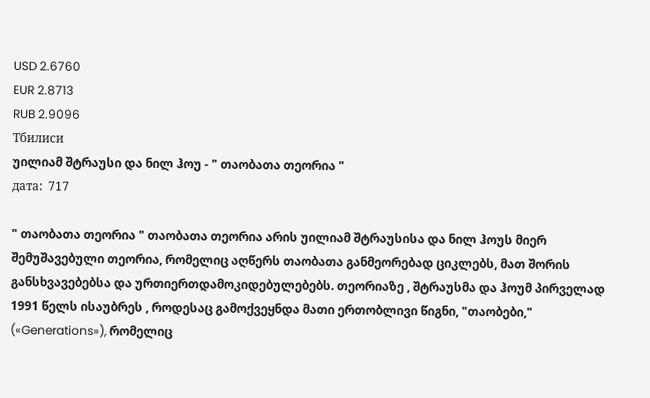USD 2.6760
EUR 2.8713
RUB 2.9096
Тбилиси
უილიამ შტრაუსი და ნილ ჰოუ - " თაობათა თეორია "
дата:  717

" თაობათა თეორია " თაობათა თეორია არის უილიამ შტრაუსისა და ნილ ჰოუს მიერ შემუშავებული თეორია, რომელიც აღწერს თაობათა განმეორებად ციკლებს, მათ შორის განსხვავებებსა და ურთიერთდამოკიდებულებებს. თეორიაზე , შტრაუსმა და ჰოუმ პირველად 1991 წელს ისაუბრეს , როდესაც გამოქვეყნდა მათი ერთობლივი წიგნი, "თაობები," («Generations»), რომელიც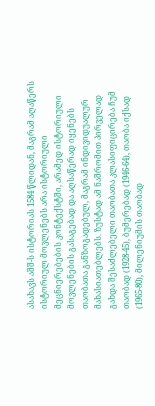ასახავს აშშ-ს ისტორიას 1584 წლიდან, მაგრამ აღაწერს ისტორიულ მოვლენებს არა ისტორიული მეცნიერებების კონტექსტში, არამედ ისტორიული მოვლენების გასაგებად და აღსაწერად იყენებს თაობათა განზოგადებულ, მაგრამ ინდივიდუალურ მახასიათებლებს. ზუსტად ამ ნაშრომით პირველად გახდა შესაძლებელი თაობათა კლასიფიცირება ჩუმ თაობად (1928-45), ბუმერებად (1946-64), თაობა იქსად (1965-80), მილენიუმის თაობად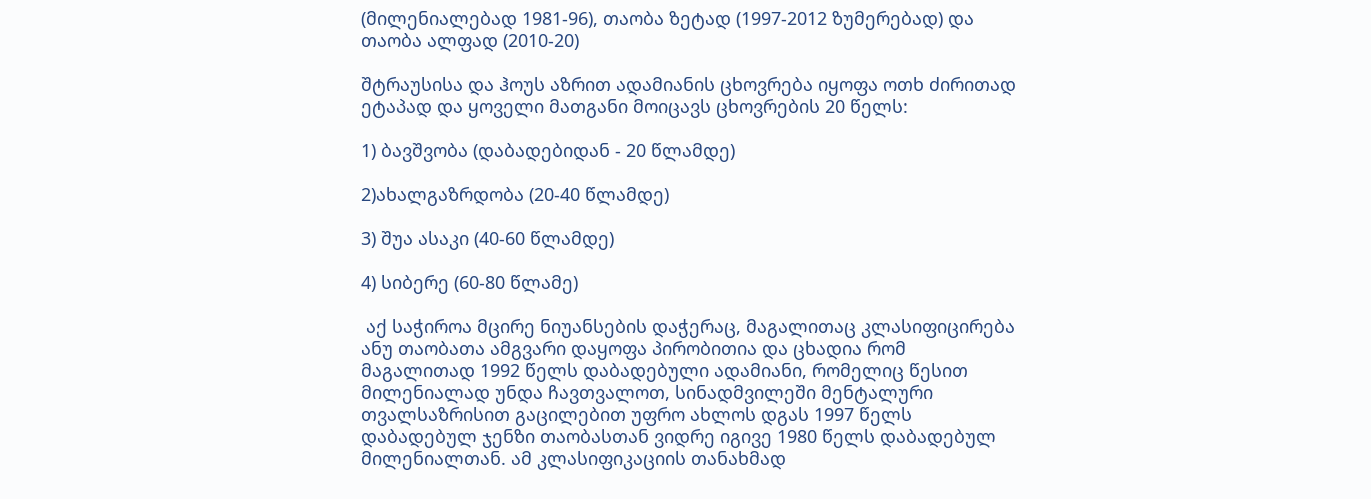(მილენიალებად 1981-96), თაობა ზეტად (1997-2012 ზუმერებად) და თაობა ალფად (2010-20)

შტრაუსისა და ჰოუს აზრით ადამიანის ცხოვრება იყოფა ოთხ ძირითად ეტაპად და ყოველი მათგანი მოიცავს ცხოვრების 20 წელს:

1) ბავშვობა (დაბადებიდან - 20 წლამდე)

2)ახალგაზრდობა (20-40 წლამდე)

3) შუა ასაკი (40-60 წლამდე)

4) სიბერე (60-80 წლამე)

 აქ საჭიროა მცირე ნიუანსების დაჭერაც, მაგალითაც კლასიფიცირება ანუ თაობათა ამგვარი დაყოფა პირობითია და ცხადია რომ მაგალითად 1992 წელს დაბადებული ადამიანი, რომელიც წესით მილენიალად უნდა ჩავთვალოთ, სინადმვილეში მენტალური თვალსაზრისით გაცილებით უფრო ახლოს დგას 1997 წელს დაბადებულ ჯენზი თაობასთან ვიდრე იგივე 1980 წელს დაბადებულ მილენიალთან. ამ კლასიფიკაციის თანახმად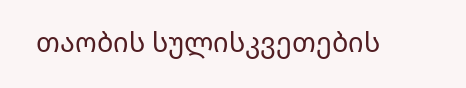თაობის სულისკვეთების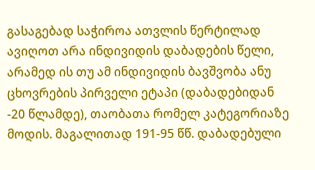გასაგებად საჭიროა ათვლის წერტილად ავიღოთ არა ინდივიდის დაბადების წელი, არამედ ის თუ ამ ინდივიდის ბავშვობა ანუ ცხოვრების პირველი ეტაპი (დაბადებიდან -20 წლამდე), თაობათა რომელ კატეგორიაზე მოდის. მაგალითად 191-95 წწ. დაბადებული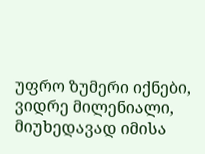უფრო ზუმერი იქნები, ვიდრე მილენიალი, მიუხედავად იმისა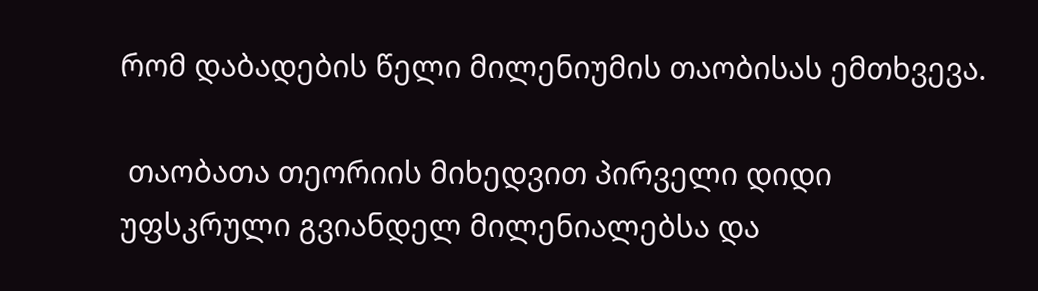რომ დაბადების წელი მილენიუმის თაობისას ემთხვევა.

 თაობათა თეორიის მიხედვით პირველი დიდი უფსკრული გვიანდელ მილენიალებსა და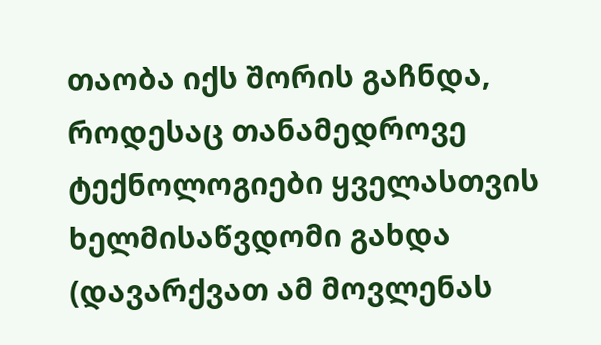თაობა იქს შორის გაჩნდა, როდესაც თანამედროვე ტექნოლოგიები ყველასთვის ხელმისაწვდომი გახდა (დავარქვათ ამ მოვლენას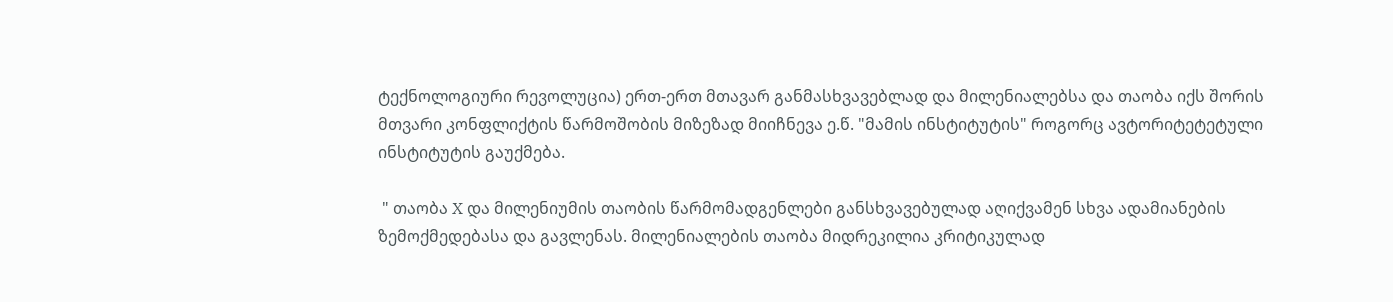ტექნოლოგიური რევოლუცია) ერთ-ერთ მთავარ განმასხვავებლად და მილენიალებსა და თაობა იქს შორის მთვარი კონფლიქტის წარმოშობის მიზეზად მიიჩნევა ე.წ. "მამის ინსტიტუტის" როგორც ავტორიტეტეტული ინსტიტუტის გაუქმება.

 " თაობა X და მილენიუმის თაობის წარმომადგენლები განსხვავებულად აღიქვამენ სხვა ადამიანების ზემოქმედებასა და გავლენას. მილენიალების თაობა მიდრეკილია კრიტიკულად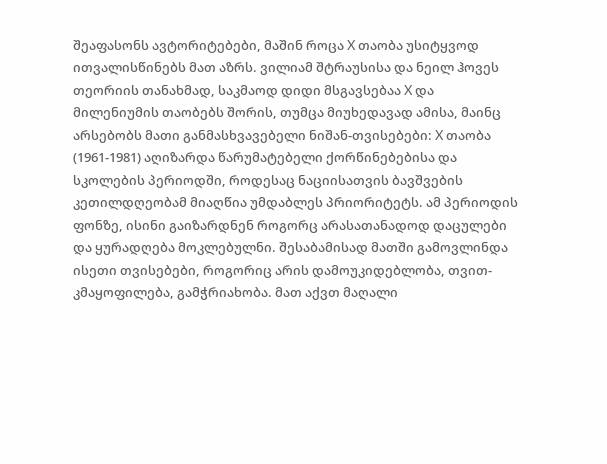შეაფასონს ავტორიტებები, მაშინ როცა X თაობა უსიტყვოდ ითვალისწინებს მათ აზრს. ვილიამ შტრაუსისა და ნეილ ჰოვეს თეორიის თანახმად, საკმაოდ დიდი მსგავსებაა X და მილენიუმის თაობებს შორის, თუმცა მიუხედავად ამისა, მაინც არსებობს მათი განმასხვავებელი ნიშან-თვისებები: X თაობა (1961-1981) აღიზარდა წარუმატებელი ქორწინებებისა და სკოლების პერიოდში, როდესაც ნაციისათვის ბავშვების კეთილდღეობამ მიაღწია უმდაბლეს პრიორიტეტს. ამ პერიოდის ფონზე, ისინი გაიზარდნენ როგორც არასათანადოდ დაცულები და ყურადღება მოკლებულნი. შესაბამისად მათში გამოვლინდა ისეთი თვისებები, როგორიც არის დამოუკიდებლობა, თვით-კმაყოფილება, გამჭრიახობა. მათ აქვთ მაღალი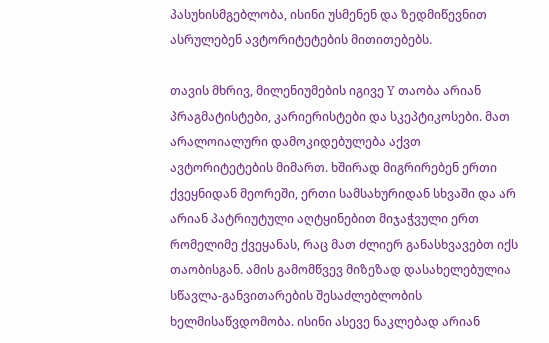პასუხისმგებლობა, ისინი უსმენენ და ზედმიწევნით ასრულებენ ავტორიტეტების მითითებებს.

თავის მხრივ, მილენიუმების იგივე Y თაობა არიან პრაგმატისტები, კარიერისტები და სკეპტიკოსები. მათ არალოიალური დამოკიდებულება აქვთ ავტორიტეტების მიმართ. ხშირად მიგრირებენ ერთი ქვეყნიდან მეორეში, ერთი სამსახურიდან სხვაში და არ არიან პატრიუტული აღტყინებით მიჯაჭვული ერთ რომელიმე ქვეყანას, რაც მათ ძლიერ განასხვავებთ იქს თაობისგან. ამის გამომწვევ მიზეზად დასახელებულია სწავლა-განვითარების შესაძლებლობის ხელმისაწვდომობა. ისინი ასევე ნაკლებად არიან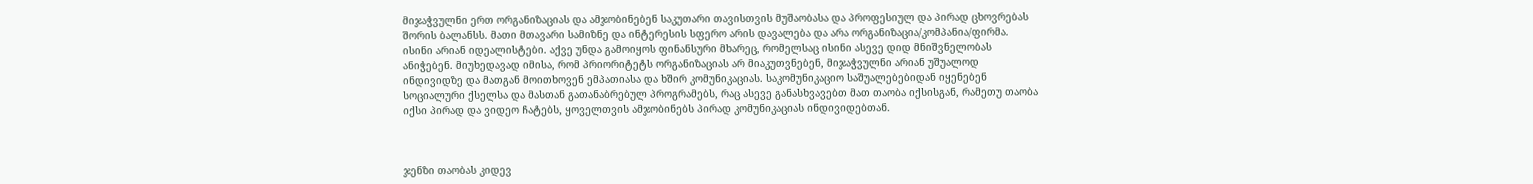მიჯაჭვულნი ერთ ორგანიზაციას და ამჯობინებენ საკუთარი თავისთვის მუშაობასა და პროფესიულ და პირად ცხოვრებას შორის ბალანსს. მათი მთავარი სამიზნე და ინტერესის სფერო არის დავალება და არა ორგანიზაცია/კომპანია/ფირმა. ისინი არიან იდეალისტები. აქვე უნდა გამოიყოს ფინანსური მხარეც, რომელსაც ისინი ასევე დიდ მნიშვნელობას ანიჭებენ. მიუხედავად იმისა, რომ პრიორიტეტს ორგანიზაციას არ მიაკუთვნებენ, მიჯაჭვულნი არიან უშუალოდ ინდივიდზე და მათგან მოითხოვენ ემპათიასა და ხშირ კომუნიკაციას. საკომუნიკაციო საშუალებებიდან იყენებენ სოციალური ქსელსა და მასთან გათანაბრებულ პროგრამებს, რაც ასევე განასხვავებთ მათ თაობა იქსისგან, რამეთუ თაობა იქსი პირად და ვიდეო ჩატებს, ყოველთვის ამჯობინებს პირად კომუნიკაციას ინდივიდებთან.



ჯენზი თაობას კიდევ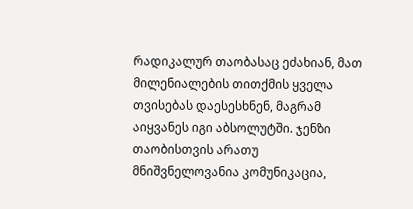რადიკალურ თაობასაც ეძახიან, მათ მილენიალების თითქმის ყველა თვისებას დაესესხნენ, მაგრამ აიყვანეს იგი აბსოლუტში. ჯენზი თაობისთვის არათუ მნიშვნელოვანია კომუნიკაცია,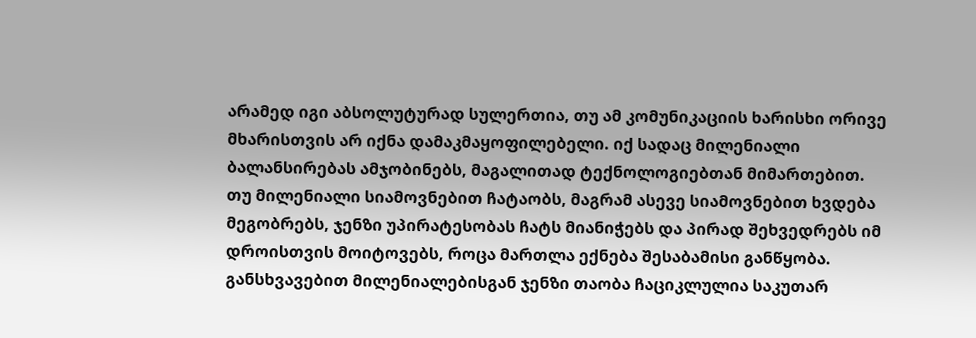არამედ იგი აბსოლუტურად სულერთია, თუ ამ კომუნიკაციის ხარისხი ორივე მხარისთვის არ იქნა დამაკმაყოფილებელი. იქ სადაც მილენიალი ბალანსირებას ამჯობინებს, მაგალითად ტექნოლოგიებთან მიმართებით. თუ მილენიალი სიამოვნებით ჩატაობს, მაგრამ ასევე სიამოვნებით ხვდება მეგობრებს, ჯენზი უპირატესობას ჩატს მიანიჭებს და პირად შეხვედრებს იმ დროისთვის მოიტოვებს, როცა მართლა ექნება შესაბამისი განწყობა. განსხვავებით მილენიალებისგან ჯენზი თაობა ჩაციკლულია საკუთარ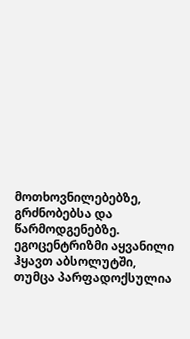მოთხოვნილებებზე, გრძნობებსა და წარმოდგენებზე. ეგოცენტრიზმი აყვანილი ჰყავთ აბსოლუტში, თუმცა პარფადოქსულია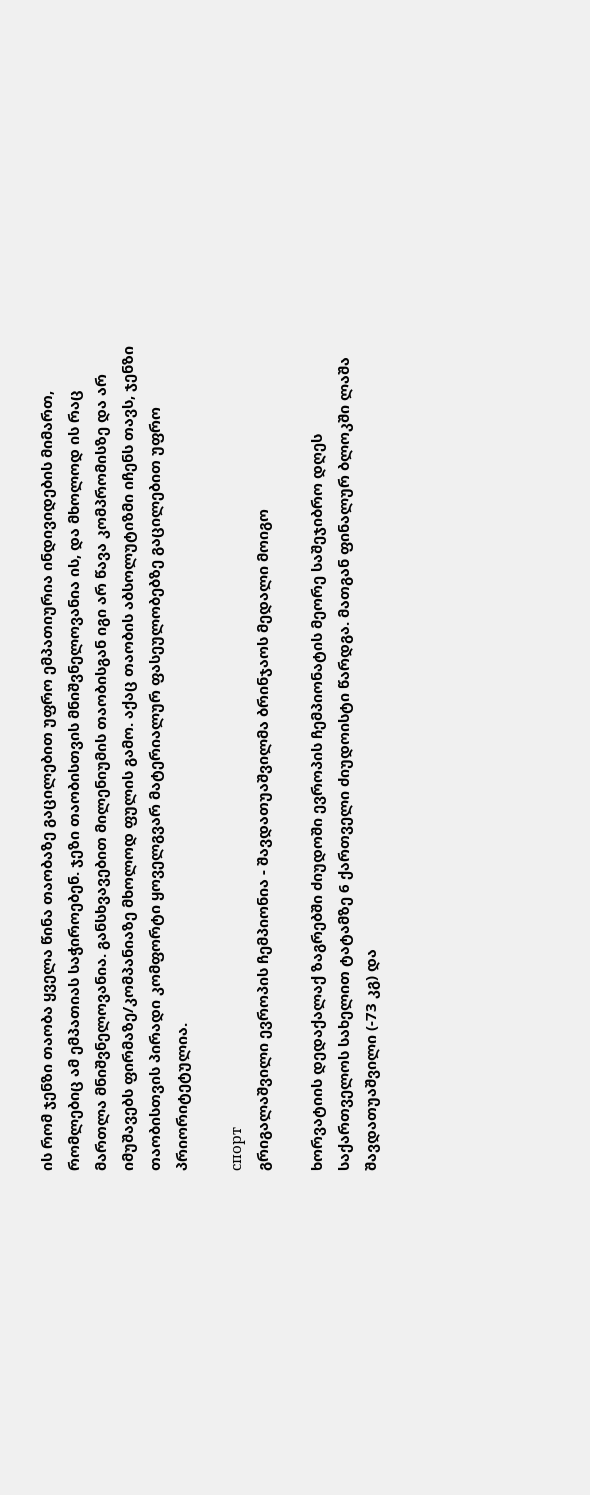ის რომ ჯენზი თაობა ყველა წინა თაობაზე გაცილებით უფრო ემპათიურია ინდივიდების მიმართ, რომლებიც ამ ემპათიას საჭიროებენ. ჯეზი თაობისთვის მნიშვნელოვანია ის, და მხოლოდ ის რაც მართლა მნიშვნელოვანია. განსხვავებით მილენიუმის თაობისგან იგი არ წავა კომპრომისზე და არ იმუშავებს ფირმაზე/კომპანიაზე მხოლოდ ფულის გამო. აქაც თაობის აბსოლუტიზმი იჩენს თავს, ჯენზი თაობისთვის პირადი კომფორტი ყოველგვარ მატერიალურ ფასეულობებზე გაცილებით უფრო პრიორიტეტულია.

спорт
გრიგალაშვილი ევროპის ჩემპიონია - შავდათუაშვილმა ბრინჯაოს მედალი მოიგო

ხორვატიის დედაქალაქ ზაგრებში ძიუდოში ევროპის ჩემპიონატის მეორე საშეჯიბრო დღეს საქართველოს სახელით ტატამზე 6 ქართველი ძიუდოისტი წარდგა. მათგან ფინალურ ბლოკში ლაშა შავდათუაშვილი (-73 კგ) და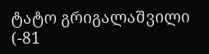ტატო გრიგალაშვილი (-81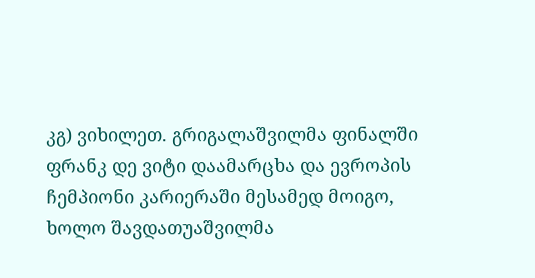კგ) ვიხილეთ. გრიგალაშვილმა ფინალში ფრანკ დე ვიტი დაამარცხა და ევროპის ჩემპიონი კარიერაში მესამედ მოიგო, ხოლო შავდათუაშვილმა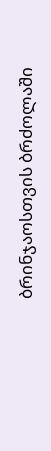ბრინჯაოსთვის ბრძოლაში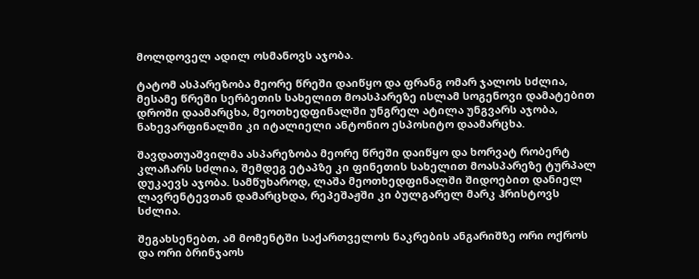მოლდოველ ადილ ოსმანოვს აჯობა.

ტატომ ასპარეზობა მეორე წრეში დაიწყო და ფრანგ ომარ ჯალოს სძლია, მესამე წრეში სერბეთის სახელით მოასპარეზე ისლამ სოგენოვი დამატებით დროში დაამარცხა, მეოთხედფინალში უნგრელ ატილა უნგვარს აჯობა, ნახევარფინალში კი იტალიელი ანტონიო ესპოსიტო დაამარცხა.

შავდათუაშვილმა ასპარეზობა მეორე წრეში დაიწყო და ხორვატ რობერტ კლაჩარს სძლია, შემდეგ ეტაპზე კი ფინეთის სახელით მოასპარეზე ტურპალ დუკაევს აჯობა. სამწუხაროდ, ლაშა მეოთხედფინალში შიდოებით დანიელ ლავრენტევთან დამარცხდა, რეპეშაჟში კი ბულგარელ მარკ ჰრისტოვს სძლია.

შეგახსენებთ, ამ მომენტში საქართველოს ნაკრების ანგარიშზე ორი ოქროს და ორი ბრინჯაოს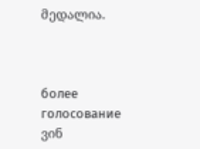მედალია.



более
голосование
ვინ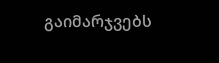გაიმარჯვებს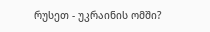რუსეთ - უკრაინის ომში?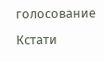голосование
Кстати